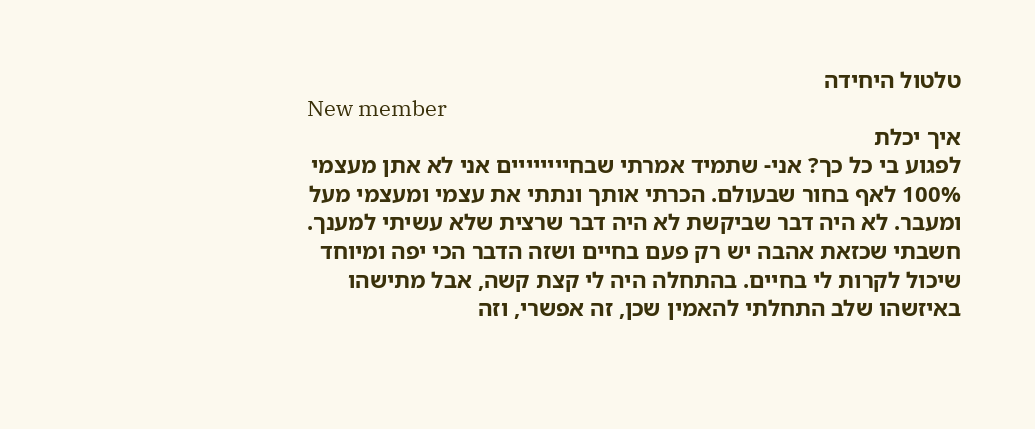טלטול היחידה
New member
איך יכלת
לפגוע בי כל כך? אני- שתמיד אמרתי שבחיייייייים אני לא אתן מעצמי 100% לאף בחור שבעולם. הכרתי אותך ונתתי את עצמי ומעצמי מעל ומעבר. לא היה דבר שביקשת לא היה דבר שרצית שלא עשיתי למענך. חשבתי שכזאת אהבה יש רק פעם בחיים ושזה הדבר הכי יפה ומיוחד שיכול לקרות לי בחיים. בהתחלה היה לי קצת קשה, אבל מתישהו באיזשהו שלב התחלתי להאמין שכן, זה אפשרי, וזה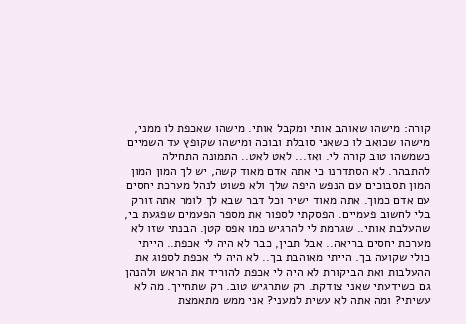קורה: מישהו שאוהב אותי ומקבל אותי. מישהו שאכפת לו ממני, מישהו שכואב לו כשאני סובלת ובוכה ומישהו שקופץ עד השמיים כשמשהו טוב קורה לי. ואז... לאט לאט.. התמונה התחילה להתבהר. לא הסתדרנו כי אתה אדם מאוד קשה, יש לך המון המון המון תסבוכים עם הנפש היפה שלך ולא פשוט לנהל מערכת יחסים עם אדם כמוך. אתה מאוד ישיר וכל דבר שבא לך לומר אתה זורק בלי לחשוב פעמיים. הפסקתי לספור את מספר הפעמים שפגעת בי, שהעלבת אותי.. שגרמת לי להרגיש כמו אפס קטן. הבנתי שזו לא מערכת יחסים בריאה.. אבל תבין, כבר לא היה לי אכפת.. הייתי כולי שקועה בך. הייתי מאוהבת בך.. לא היה לי אכפת לספוג את ההעלבות ואת הביקורת לא היה לי אכפת להוריד את הראש ולהנהן גם כשידעתי שאני צודקת. רק שתרגיש טוב. רק שתחייך. מה לא עשיתי? ומה אתה לא עשית למעני? אני ממש מתאמצת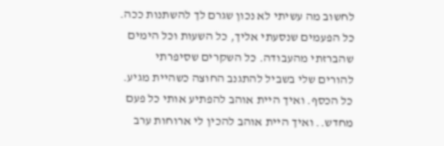לחשוב מה עשיתי לא נכון שגרם לך להשתנות ככה. כל הפעמים שנסעתי אליך, כל השעות וכל הימים שהברזתי מהעבודה. כל השקרים שסיפרתי להורים שלי בשביל להתגנב החוצה כשהיית מגיע. כל הכסף. ואיך היית אוהב להפתיע אותי כל פעם מחדש.. ואיך היית אוהב להכין לי ארוחות ערב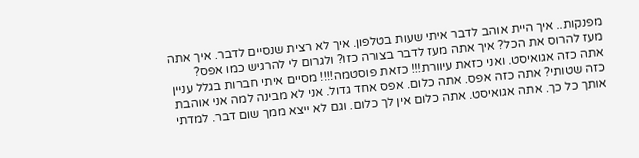מפנקות.. איך היית אוהב לדבר איתי שעות בטלפון. איך לא רצית שנסיים לדבר. איך אתה מעז להרוס את הכל? איך אתה מעז לדבר בצורה כזו? ולגרום לי להרגיש כמו אפס? אתה כזה אגואיסט. ואני כזאת עיוורת!!! כזאת פוסטמה!!!! מסיים איתי חברות בגלל עניין כזה שטותי? אתה כזה אפס. אתה כלום. אפס אחד גדול. אני לא מבינה למה אני אוהבת אותך כל כך. אתה אגואיסט. אתה כלום אין לך כלום. וגם לא ייצא ממך שום דבר. למדתי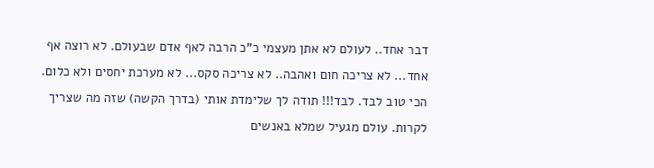דבר אחד.. לעולם לא אתן מעצמי כ"כ הרבה לאף אדם שבעולם. לא רוצה אף אחד... לא צריכה חום ואהבה.. לא צריכה סקס... לא מערכת יחסים ולא כלום. הכי טוב לבד. לבד!!! תודה לך שלימדת אותי (בדרך הקשה) שזה מה שצריך לקרות. עולם מגעיל שמלא באנשים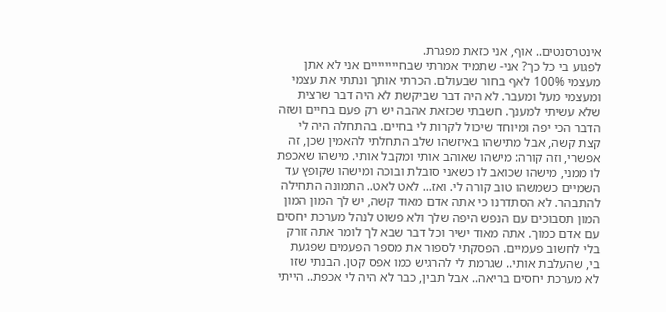אינטרסנטים.. אוף, אני כזאת מפגרת.
לפגוע בי כל כך? אני- שתמיד אמרתי שבחיייייייים אני לא אתן מעצמי 100% לאף בחור שבעולם. הכרתי אותך ונתתי את עצמי ומעצמי מעל ומעבר. לא היה דבר שביקשת לא היה דבר שרצית שלא עשיתי למענך. חשבתי שכזאת אהבה יש רק פעם בחיים ושזה הדבר הכי יפה ומיוחד שיכול לקרות לי בחיים. בהתחלה היה לי קצת קשה, אבל מתישהו באיזשהו שלב התחלתי להאמין שכן, זה אפשרי, וזה קורה: מישהו שאוהב אותי ומקבל אותי. מישהו שאכפת לו ממני, מישהו שכואב לו כשאני סובלת ובוכה ומישהו שקופץ עד השמיים כשמשהו טוב קורה לי. ואז... לאט לאט.. התמונה התחילה להתבהר. לא הסתדרנו כי אתה אדם מאוד קשה, יש לך המון המון המון תסבוכים עם הנפש היפה שלך ולא פשוט לנהל מערכת יחסים עם אדם כמוך. אתה מאוד ישיר וכל דבר שבא לך לומר אתה זורק בלי לחשוב פעמיים. הפסקתי לספור את מספר הפעמים שפגעת בי, שהעלבת אותי.. שגרמת לי להרגיש כמו אפס קטן. הבנתי שזו לא מערכת יחסים בריאה.. אבל תבין, כבר לא היה לי אכפת.. הייתי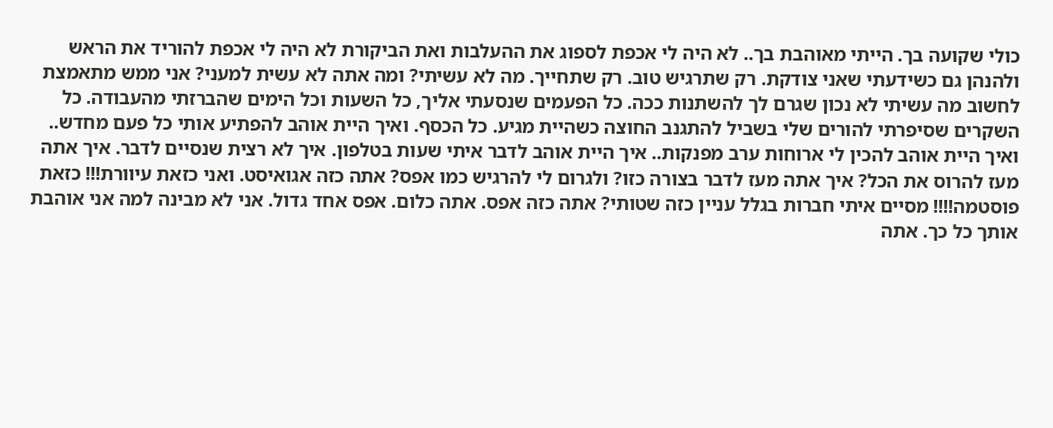כולי שקועה בך. הייתי מאוהבת בך.. לא היה לי אכפת לספוג את ההעלבות ואת הביקורת לא היה לי אכפת להוריד את הראש ולהנהן גם כשידעתי שאני צודקת. רק שתרגיש טוב. רק שתחייך. מה לא עשיתי? ומה אתה לא עשית למעני? אני ממש מתאמצת לחשוב מה עשיתי לא נכון שגרם לך להשתנות ככה. כל הפעמים שנסעתי אליך, כל השעות וכל הימים שהברזתי מהעבודה. כל השקרים שסיפרתי להורים שלי בשביל להתגנב החוצה כשהיית מגיע. כל הכסף. ואיך היית אוהב להפתיע אותי כל פעם מחדש.. ואיך היית אוהב להכין לי ארוחות ערב מפנקות.. איך היית אוהב לדבר איתי שעות בטלפון. איך לא רצית שנסיים לדבר. איך אתה מעז להרוס את הכל? איך אתה מעז לדבר בצורה כזו? ולגרום לי להרגיש כמו אפס? אתה כזה אגואיסט. ואני כזאת עיוורת!!! כזאת פוסטמה!!!! מסיים איתי חברות בגלל עניין כזה שטותי? אתה כזה אפס. אתה כלום. אפס אחד גדול. אני לא מבינה למה אני אוהבת אותך כל כך. אתה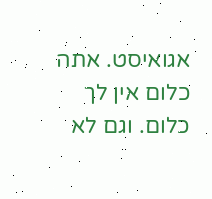אגואיסט. אתה כלום אין לך כלום. וגם לא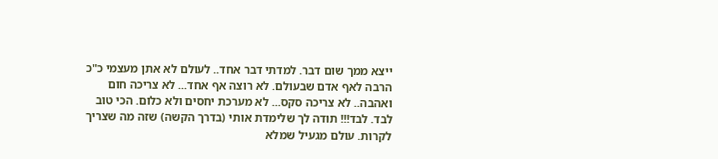ייצא ממך שום דבר. למדתי דבר אחד.. לעולם לא אתן מעצמי כ"כ הרבה לאף אדם שבעולם. לא רוצה אף אחד... לא צריכה חום ואהבה.. לא צריכה סקס... לא מערכת יחסים ולא כלום. הכי טוב לבד. לבד!!! תודה לך שלימדת אותי (בדרך הקשה) שזה מה שצריך לקרות. עולם מגעיל שמלא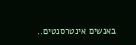באנשים אינטרסנטים..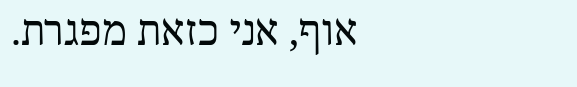אוף, אני כזאת מפגרת.